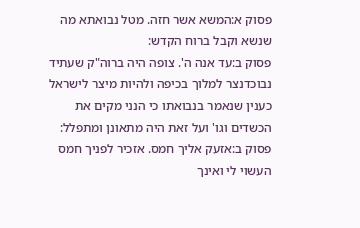פסוק א:המשא אשר חזה. מטל נבואתא מה שנשא וקבל ברוח הקדש:
פסוק ב:עד אנה ה'. צופה היה ברוה"ק שעתיד נבוכדנצר למלוך בכיפה ולהיות מיצר לישראל כענין שנאמר בנבואתו כי הנני מקים את הכשדים וגו' ועל זאת היה מתאונן ומתפלל:
פסוק ב:אזעק אליך חמס. אזכיר לפניך חמס העשוי לי ואינך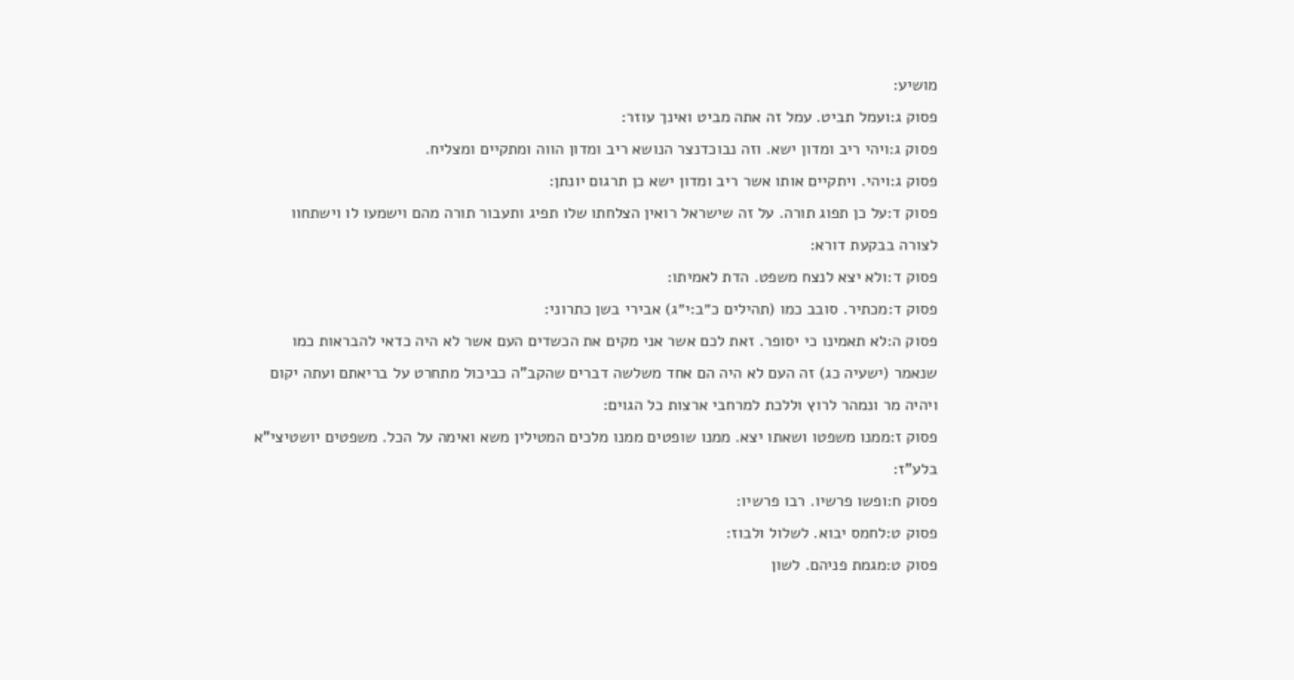מושיע:
פסוק ג:ועמל תביט. עמל זה אתה מביט ואינך עוזר:
פסוק ג:ויהי ריב ומדון ישא. וזה נבוכדנצר הנושא ריב ומדון הווה ומתקיים ומצליח.
פסוק ג:ויהי. ויתקיים אותו אשר ריב ומדון ישא כן תרגום יונתן:
פסוק ד:על כן תפוג תורה. על זה שישראל רואין הצלחתו שלו תפיג ותעבור תורה מהם וישמעו לו וישתחוו לצורה בבקעת דורא:
פסוק ד:ולא יצא לנצח משפט. הדת לאמיתו:
פסוק ד:מכתיר. סובב כמו (תהילים כ״ב:י״ג) אבירי בשן כתרוני:
פסוק ה:לא תאמינו כי יסופר. זאת לכם אשר אני מקים את הכשדים העם אשר לא היה כדאי להבראות כמו שנאמר (ישעיה כג) זה העם לא היה הם אחד משלשה דברים שהקב"ה כביכול מתחרט על בריאתם ועתה יקום ויהיה מר ונמהר לרוץ וללכת למרחבי ארצות כל הגוים:
פסוק ז:ממנו משפטו ושאתו יצא. ממנו שופטים ממנו מלכים המטילין משא ואימה על הכל. משפטים יושטיצי"א בלע"ז:
פסוק ח:ופשו פרשיו. רבו פרשיו:
פסוק ט:לחמס יבוא. לשלול ולבוז:
פסוק ט:מגמת פניהם. לשון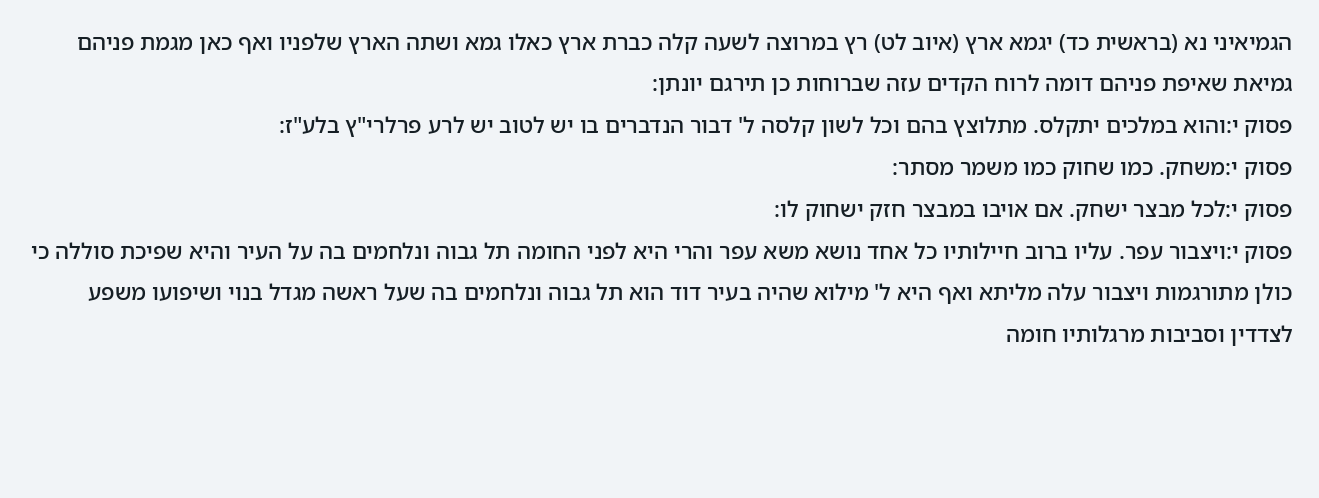הגמיאיני נא (בראשית כד) יגמא ארץ (איוב לט) רץ במרוצה לשעה קלה כברת ארץ כאלו גמא ושתה הארץ שלפניו ואף כאן מגמת פניהם גמיאת שאיפת פניהם דומה לרוח הקדים עזה שברוחות כן תירגם יונתן:
פסוק י:והוא במלכים יתקלס. מתלוצץ בהם וכל לשון קלסה ל' דבור הנדברים בו יש לטוב יש לרע פרלרי"ץ בלע"ז:
פסוק י:משחק. כמו שחוק כמו משמר מסתר:
פסוק י:לכל מבצר ישחק. אם אויבו במבצר חזק ישחוק לו:
פסוק י:ויצבור עפר. עליו ברוב חיילותיו כל אחד נושא משא עפר והרי היא לפני החומה תל גבוה ונלחמים בה על העיר והיא שפיכת סוללה כי כולן מתורגמות ויצבור עלה מליתא ואף היא ל' מילוא שהיה בעיר דוד הוא תל גבוה ונלחמים בה שעל ראשה מגדל בנוי ושיפועו משפע לצדדין וסביבות מרגלותיו חומה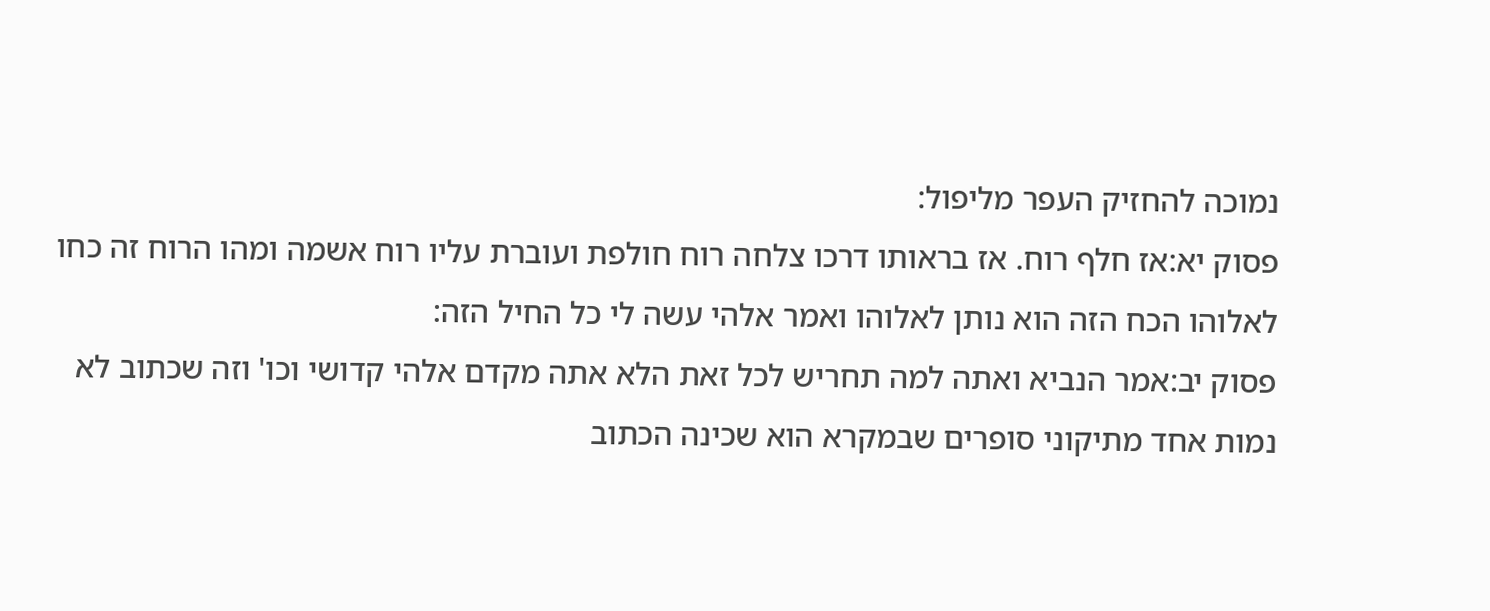נמוכה להחזיק העפר מליפול:
פסוק יא:אז חלף רוח. אז בראותו דרכו צלחה רוח חולפת ועוברת עליו רוח אשמה ומהו הרוח זה כחו לאלוהו הכח הזה הוא נותן לאלוהו ואמר אלהי עשה לי כל החיל הזה:
פסוק יב:אמר הנביא ואתה למה תחריש לכל זאת הלא אתה מקדם אלהי קדושי וכו' וזה שכתוב לא נמות אחד מתיקוני סופרים שבמקרא הוא שכינה הכתוב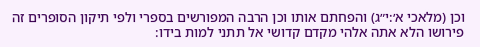וכן (מלאכי א׳:י״ג) והפחתם אותו וכן הרבה המפורשים בספרי ולפי תיקון הסופרים זה פירושו הלא אתה אלהי מקדם קדושי אל תתני למות בידו: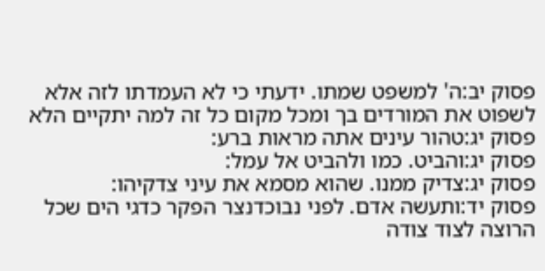פסוק יב:ה' למשפט שמתו. ידעתי כי לא העמדתו לזה אלא לשפוט את המורדים בך ומכל מקום כל זה למה יתקיים הלא
פסוק יג:טהור עינים אתה מראות ברע:
פסוק יג:והביט. כמו ולהביט אל עמל:
פסוק יג:צדיק ממנו. שהוא מסמא את עיני צדקיהו:
פסוק יד:ותעשה אדם. לפני נבוכדנצר הפקר כדגי הים שכל הרוצה לצוד צודה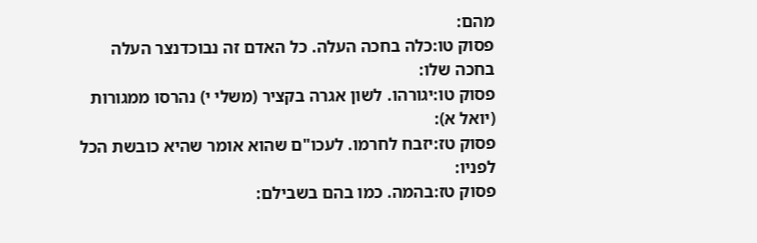מהם:
פסוק טו:כלה בחכה העלה. כל האדם זה נבוכדנצר העלה בחכה שלו:
פסוק טו:יגורהו. לשון אגרה בקציר (משלי י) נהרסו ממגורות (יואל א):
פסוק טז:יזבח לחרמו. לעכו"ם שהוא אומר שהיא כובשת הכל לפניו:
פסוק טז:בהמה. כמו בהם בשבילם: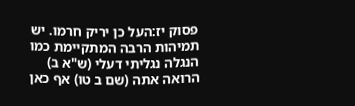פסוק יז:העל כן יריק חרמו. יש תמיהות הרבה המתקיימת כמו הנגלה נגליתי דעלי (ש"א ב) הרואה אתה (שם ב טו) אף כאן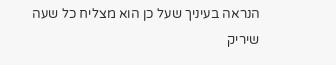הנראה בעיניך שעל כן הוא מצליח כל שעה שיריק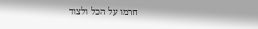חרמו על הכל ולצוד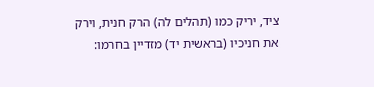ציד, יריק כמו (תהלים לה) הרק חנית, וירק את חניכיו (בראשית יד) מזדיין בחרמו: